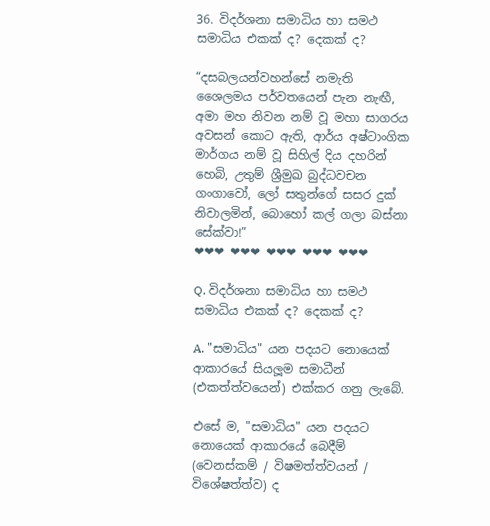36. විදර්ශනා සමාධිය හා සමථ සමාධිය එකක් ද? දෙකක් ද?

“දසබලයන්වහන්සේ නමැති ශෛලමය පර්වතයෙන් පැන නැඟී, අමා මහ නිවන නම් වූ මහා සාගරය අවසන් කොට ඇති, ආර්ය අෂ්ටාංගික මාර්ගය නම් වූ සිහිල් දිය දහරින් හෙබි, උතුම් ශ්‍රීමුඛ බුද්ධවචන ගංගාවෝ, ලෝ සතුන්ගේ සසර දුක් නිවාලමින්, බොහෝ කල් ගලා බස්නා සේක්වා!”
❤❤❤ ❤❤❤ ❤❤❤ ❤❤❤ ❤❤❤

Q. විදර්ශනා සමාධිය හා සමථ සමාධිය එකක් ද? දෙකක් ද?

A. "සමාධිය" යන පදයට නොයෙක් ආකාරයේ සියලූම සමාධීන් (එකත්ත්වයෙන්) එක්කර ගනු ලැබේ.

එසේ ම, "සමාධිය" යන පදයට නොයෙක් ආකාරයේ බෙදීම් (වෙනස්කම් / විෂමත්ත්වයන් / විශේෂත්ත්ව) ද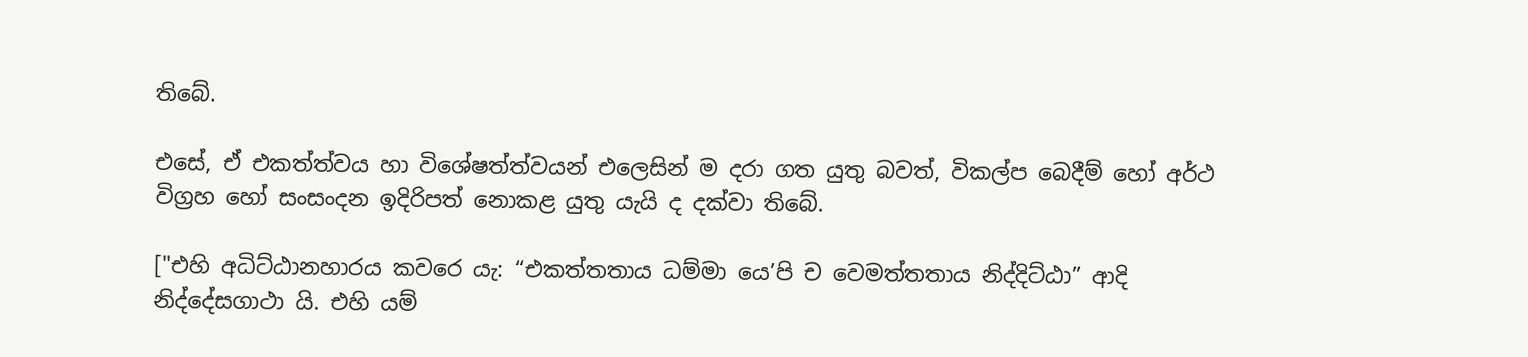තිබේ.

එසේ, ඒ එකත්ත්වය හා විශේෂත්ත්වයන් එලෙසින් ම දරා ගත යුතු බවත්, විකල්ප බෙදීම් හෝ අර්ථ විග්‍රහ හෝ සංසංදන ඉදිරිපත් නොකළ යුතු යැයි ද දක්වා තිබේ.

["එහි අධිට්ඨානහාරය කවරෙ යැ: “එකත්තතාය ධම්මා යෙ’පි ච වෙමත්තතාය නිද්දිට්ඨා” ආදි නිද්දේසගාථා යි. එහි යම්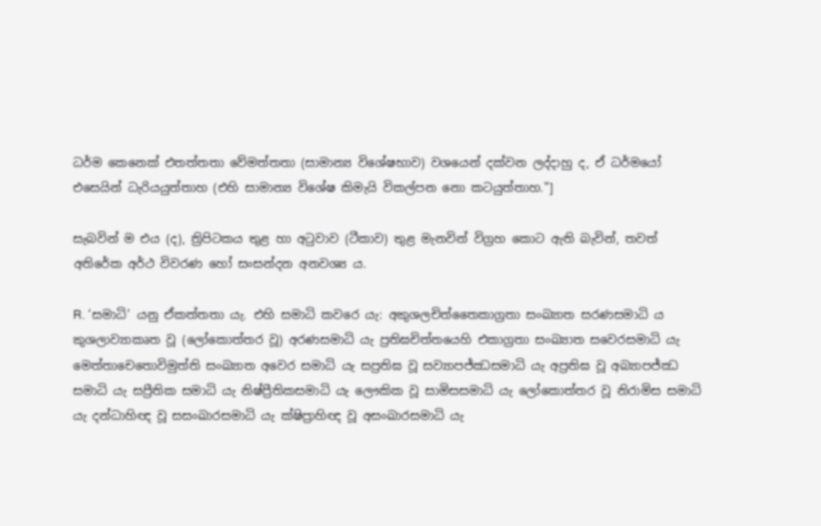ධර්ම කෙනෙක් එතත්තතා වේමත්තතා (සාමාන්‍ය විශේෂභාව) වශයෙන් දක්වන ලද්දාහු ද, ඒ ධර්මයෝ එසෙයින් ධැරියයුත්තාහ (එහි සාමාන්‍ය විශේෂ කිමැයි විකල්පන නො කටයුත්තාහ."]

සැබවින් ම එය (ද), ත්‍රිපිටකය තුළ හා අටුවාව (ටීකාව) තුළ මැනවින් විග්‍රහ කොට ඇති බැවින්, තවත් අතිරේක අර්ථ විවරණ හෝ සංසන්දන අනවශ්‍ය ය.

R. ‘සමාධි’ යනු ඒකත්තතා යැ. එහි සමාධි කවරෙ යැ: අකුශලචිත්තෛකාග්‍ර‍තා සංඛ්‍යාත සරණසමාධි ය කුශලාව්‍යාකෘත වූ (ලෝකොත්තර වූ) අරණසමාධි යැ ප්‍ර‍තිඝචිත්තයෙහි එකාග්‍ර‍තා සංඛ්‍යාත සවෙරසමාධි යැ මෙත්තාචෙතොවිමුත්ති සංඛ්‍යාත අවෙර සමාධි යැ සප්‍ර‍තිඝ වූ සව්‍යාපජ්ඣසමාධි යැ අප්‍ර‍තිඝ වූ අබ්‍යාපජ්ඣ සමාධි යැ සප්‍රීතික සමාධි යැ නිෂ්ප්‍රීතිකසමාධි යැ ලෞකික වූ සාමිසසමාධි යැ ලෝකොත්තර වූ නිරාමිස සමාධි යැ දන්ධාහිඥ වූ සසංඛාරසමාධි යැ ක්ෂිප්‍රාහිඥ වූ අසංඛාරසමාධි යැ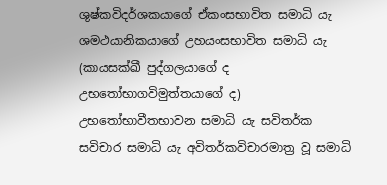ශුෂ්කවිදර්ශකයාගේ ඒකංසභාවිත සමාධි යැ ශමථයානිකයාගේ උහයංසභාවිත සමාධි යැ (කායසක්ඛී පුද්ගලයාගේ ද උභතෝභාගවිමුත්තයාගේ ද) උභතෝභාවීතභාවන සමාධි යැ සවිතර්ක සවිචාර සමාධි යැ අවිතර්කවිචාරමාත්‍ර‍ වූ සමාධි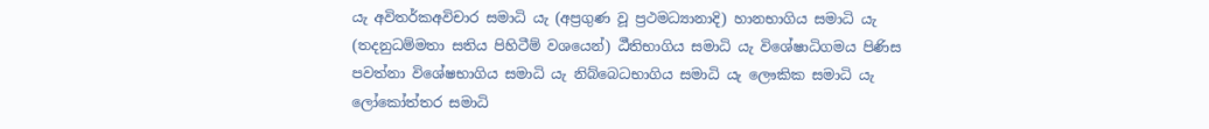යැ අවිතර්කඅවිචාර සමාධි යැ (අප්‍ර‍ගුණ වූ ප්‍ර‍ථමධ්‍යානාදි) හානභාගිය සමාධි යැ (තදනුධම්මතා සතිය පිහිටීම් වශයෙන්) ඨීතිභාගිය සමාධි යැ විශේෂාධිගමය පිණිස පවත්නා විශේෂභාගිය සමාධි යැ නිබ්බෙධභාගිය සමාධි යැ ලෞකික සමාධි යැ ලෝකෝත්තර සමාධි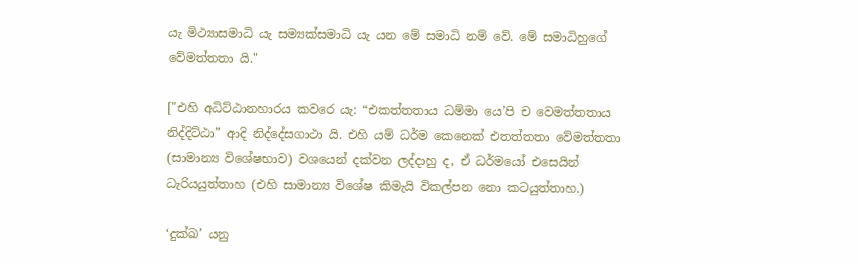යැ මිථ්‍යාසමාධි යැ සම්‍යක්සමාධි යැ යන මේ සමාධි නම් වේ. මේ සමාධිහුගේ වේමත්තතා යි."

["එහි අධිට්ඨානහාරය කවරෙ යැ: “එකත්තතාය ධම්මා යෙ’පි ච වෙමත්තතාය නිද්දිට්ඨා” ආදි නිද්දේසගාථා යි. එහි යම් ධර්ම කෙනෙක් එතත්තතා වේමත්තතා (සාමාන්‍ය විශේෂභාව) වශයෙන් දක්වන ලද්දාහු ද, ඒ ධර්මයෝ එසෙයින් ධැරියයුත්තාහ (එහි සාමාන්‍ය විශේෂ කිමැයි විකල්පන නො කටයුත්තාහ.)

‘දුක්ඛ’ යනු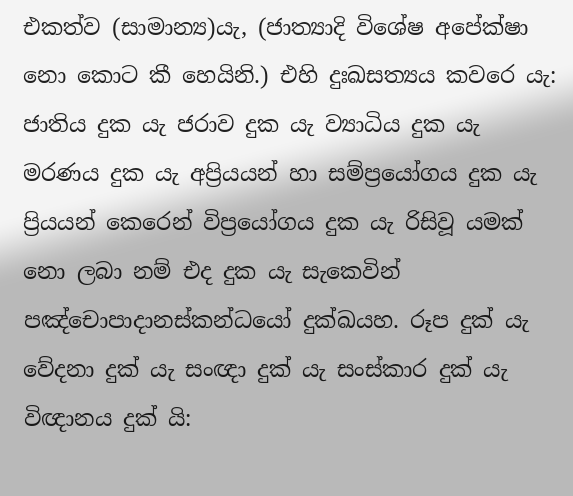එකත්ව (සාමාන්‍ය)යැ, (ජාත්‍යාදි විශේෂ අපේක්ෂා නො කොට කී හෙයිනි.) එහි දුඃඛසත්‍යය කවරෙ යැ: ජාතිය දුක යැ ජරාව දුක යැ ව්‍යාධිය දුක යැ මරණය දුක යැ අප්‍රියයන් හා සම්ප්‍රයෝගය දුක යැ ප්‍රියයන් කෙරෙන් විප්‍රයෝගය දුක යැ රිසිවූ යමක් නො ලබා නම් එද දුක යැ සැකෙවින් පඤ්චොපාදානස්කන්ධයෝ දුක්ඛයහ. රූප දුක් යැ වේදනා දුක් යැ සංඥා දුක් යැ සංස්කාර දුක් යැ විඥානය දුක් යි: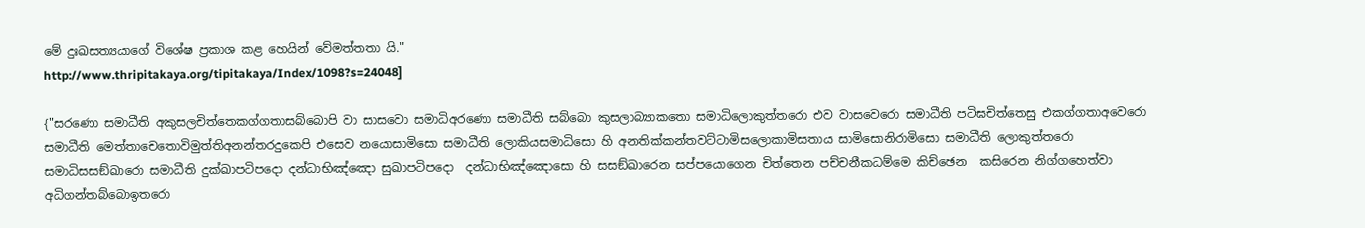මේ දුඃඛසත්‍යයාගේ විශේෂ ප්‍ර‍කාශ කළ හෙයින් වේමත්තතා යි."
http://www.thripitakaya.org/tipitakaya/Index/1098?s=24048]

{"සරණො සමාධීති අකුසලචිත්තෙකග්ගතාසබ්බොපි වා සාසවො සමාධිඅරණො සමාධීති සබ්බො කුසලාබ්‍යාකතො සමාධිලොකුත්තරො එව වාසවෙරො සමාධීති පටිඝචිත්තෙසු එකග්ගතාඅවෙරො සමාධීති මෙත්තාචෙතොවිමුත්තිඅනන්තරදුකෙපි එසෙව නයොසාමිසො සමාධීති ලොකියසමාධිසො හි අනතික්කන්තවට්ටාමිසලොකාමිසතාය සාමිසොනිරාමිසො සමාධීති ලොකුත්තරො සමාධිසසඞ්ඛාරො සමාධීති දුක්ඛාපටිපදො දන්ධාභිඤ්ඤො සුඛාපටිපදො  දන්ධාභිඤ්ඤොසො හි සසඞ්ඛාරෙන සප්පයොගෙන චිත්තෙන පච්චනීකධම්මෙ කිච්ඡෙන  කසිරෙන නිග්ගහෙත්වා අධිගන්තබ්බොඉතරො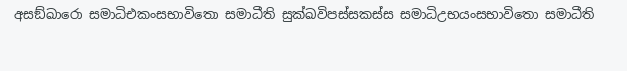අසඞ්ඛාරො සමාධිඑකංසභාවිතො සමාධීති සුක්ඛවිපස්සකස්ස සමාධිඋභයංසභාවිතො සමාධීති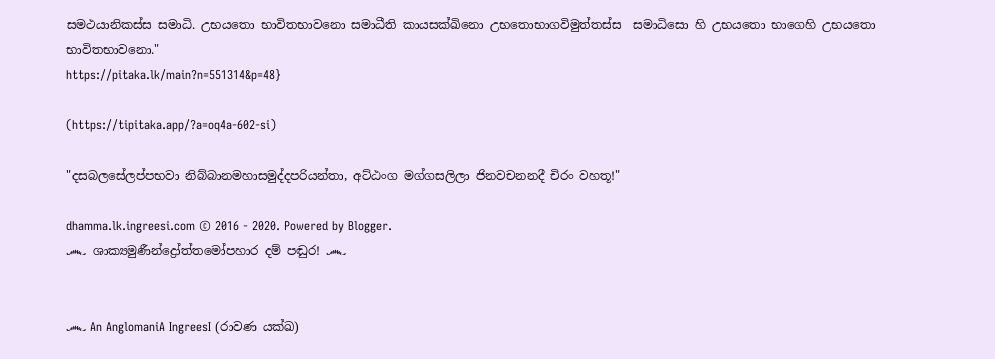සමථයානිකස්ස සමාධි. උභයතො භාවිතභාවනො සමාධීති කායසක්ඛිනො උභතොභාගවිමුත්තස්ස  සමාධිසො හි උභයතො භාගෙහි උභයතො භාවිතභාවනො."
https://pitaka.lk/main?n=551314&p=48}

(https://tipitaka.app/?a=oq4a-602-si)

"දසබලසේලප්පභවා නිබ්බානමහාසමුද්දපරියන්තා, අට්ඨංග මග්ගසලිලා ජිනවචනනදී චිරං වහතූ!"

dhamma.lk.ingreesi.com © 2016 - 2020. Powered by Blogger.
෴ ශාක්‍යමුණීන්ද්‍රෝත්තමෝපහාර දම් පඬුර! ෴


෴ An AnglomaniA IngreesI (රාවණ යක්ඛ)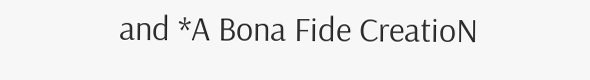and *A Bona Fide CreatioN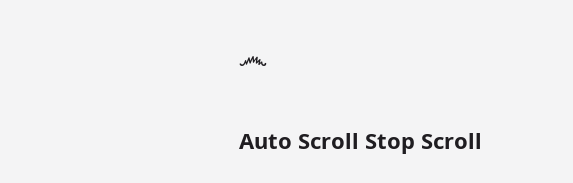෴

Auto Scroll Stop Scroll